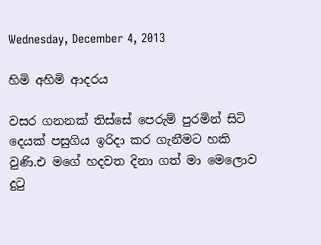Wednesday, December 4, 2013

හිමි අහිමි ආදරය

වසර ගනනක් තිස්සේ පෙරුම් පුරමින් සිටි දෙයක් පසුගිය ඉරිදා කර ගැනීමට හකි වුණි.එ මගේ හදවත දිනා ගත් මා මෙලොව දු‍ටු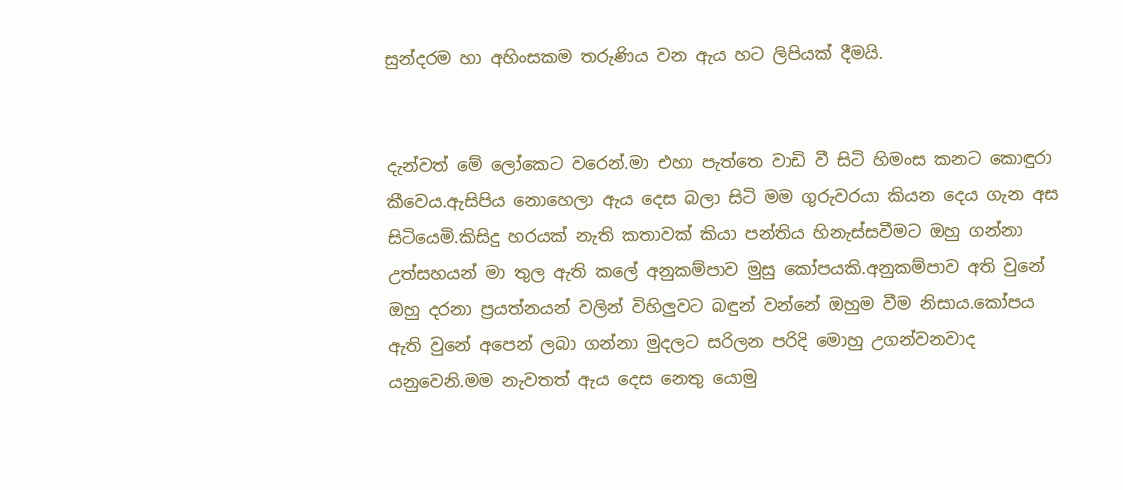සුන්දරම හා අහිංසකම තරුණිය වන ඇය හට ලිපියක් දීමයි.


දැන්වත් මේ ලෝකෙට වරෙන්.මා එහා පැත්තෙ වාඩි වී සිටි හිමංස කනට කොඳුරා කීවෙය.ඇසිපිය නොහෙලා ඇය දෙස බලා සිටි මම ගුරුවරයා කියන දෙය ගැන අස සිටියෙමි.කිසිදු හරයක් නැති කතාවක් කියා පන්තිය හිනැස්සවීමට ඔහු ගන්නා උත්සහයන් මා තුල ඇති කලේ අනුකම්පාව මුසු කෝපයකි.අනුකම්පාව අති වුනේ ඔහු දරනා ප්‍රයත්නයන් වලින් විහිලුවට බඳුන් වන්නේ ඔහුම වීම නිසාය.කෝපය ඇති වුනේ අපෙන් ලබා ගන්නා මුදලට සරිලන පරිදි මොහු උගන්වනවාද යනුවෙනි.මම නැවතත් ඇය දෙස නෙතු යොමු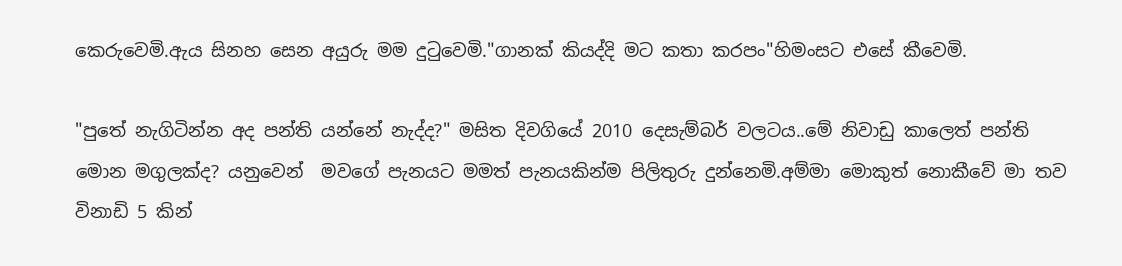කෙරුවෙමි.ඇය සිනහ සෙන අයුරු මම දු‍ටුවෙමි."ගානක් කියද්දි මට කතා කරපං"හිමංසට එසේ කීවෙමි.

"පුතේ නැගිටින්න අද පන්ති යන්නේ නැද්ද?" මසිත දිවගියේ 2010 දෙසැම්බර් වලටය..මේ නිවාඩු කාලෙත් පන්ති මොන මගුලක්ද? යනුවෙන්  මවගේ පැනයට මමත් පැනයකින්ම පිලිතුරු දුන්නෙමි.අම්මා මොකුත් නොකීවේ මා තව විනාඩි 5 කින්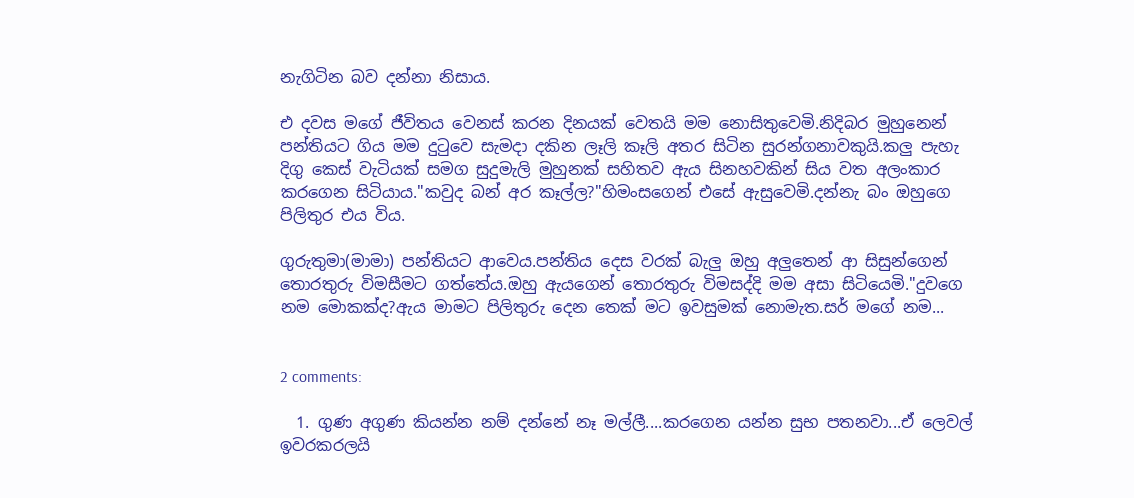නැගිටින බව දන්නා නිසාය.

එ දවස මගේ ජීවිතය වෙනස් කරන දිනයක් වෙතයි මම නොසිතුවෙමි.නිදිබර මුහුනෙන් පන්තියට ගිය මම දු‍ටුවෙ සැමදා දකින ලෑලි කෑලි අතර සිටින සුරන්ගනාවකුයි.කලු පැහැ දිගු කෙස් වැටියක් සමග සුදුමැලි මුහුනක් සහිතව ඇය සිනහවකින් සිය වත අලංකාර කරගෙන සිටියාය."කවුද බන් අර කෑල්ල?"හිමංසගෙන් එසේ ඇසුවෙමි.දන්නැ බං ඔහුගෙ පිලිතුර එය විය.

ගුරුතුමා(මාමා) පන්තියට ආවෙය.පන්තිය දෙස වරක් බැලු ඔහු අලුතෙන් ආ සිසුන්ගෙන් තොරතුරු විමසීමට ගත්තේය.ඔහු ඇයගෙන් තොරතුරු විමසද්දි මම අසා සිටියෙමි."දුවගෙ නම මොකක්ද?ඇය මාමට පිලිතුරු දෙන තෙක් මට ඉවසුමක් නොමැත.සර් මගේ නම...


2 comments:

  1. ගුණ අගුණ කියන්න නම් දන්නේ නෑ මල්ලී....කරගෙන යන්න සුභ පතනවා...ඒ ලෙවල් ඉවරකරලයි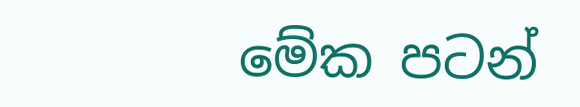මේක පටන්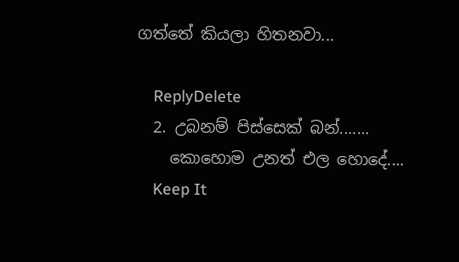ගත්තේ කියලා හිතනවා...

    ReplyDelete
  2. උබනම් පිස්සෙක් බන්.......
    කොහොම උනත් එල හොදේ....
    Keep It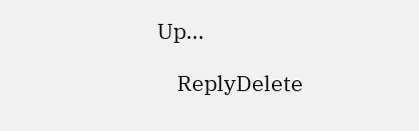Up...

    ReplyDelete